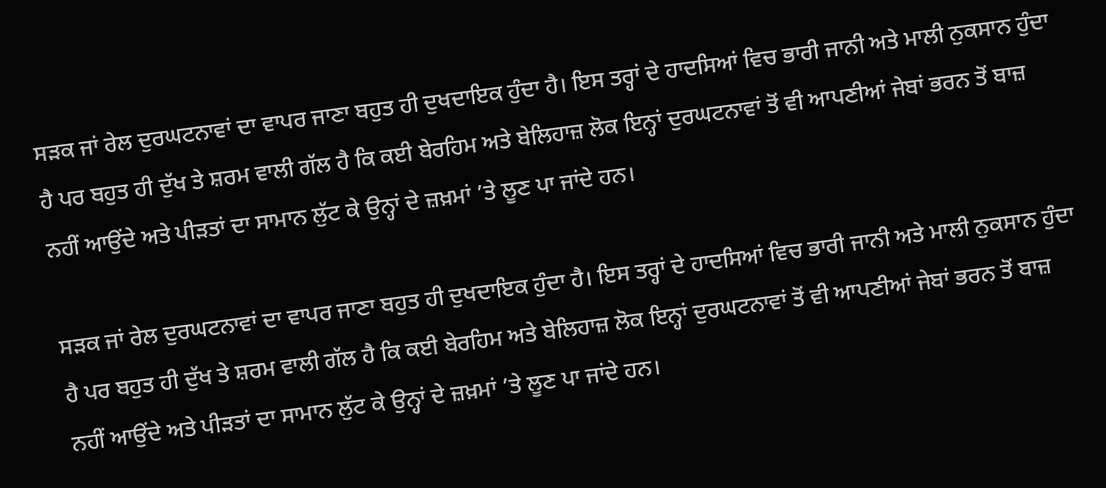ਸੜਕ ਜਾਂ ਰੇਲ ਦੁਰਘਟਨਾਵਾਂ ਦਾ ਵਾਪਰ ਜਾਣਾ ਬਹੁਤ ਹੀ ਦੁਖਦਾਇਕ ਹੁੰਦਾ ਹੈ। ਇਸ ਤਰ੍ਹਾਂ ਦੇ ਹਾਦਸਿਆਂ ਵਿਚ ਭਾਰੀ ਜਾਨੀ ਅਤੇ ਮਾਲੀ ਨੁਕਸਾਨ ਹੁੰਦਾ ਹੈ ਪਰ ਬਹੁਤ ਹੀ ਦੁੱਖ ਤੇ ਸ਼ਰਮ ਵਾਲੀ ਗੱਲ ਹੈ ਕਿ ਕਈ ਬੇਰਹਿਮ ਅਤੇ ਬੇਲਿਹਾਜ਼ ਲੋਕ ਇਨ੍ਹਾਂ ਦੁਰਘਟਨਾਵਾਂ ਤੋਂ ਵੀ ਆਪਣੀਆਂ ਜੇਬਾਂ ਭਰਨ ਤੋਂ ਬਾਜ਼ ਨਹੀਂ ਆਉਂਦੇ ਅਤੇ ਪੀੜਤਾਂ ਦਾ ਸਾਮਾਨ ਲੁੱਟ ਕੇ ਉਨ੍ਹਾਂ ਦੇ ਜ਼ਖ਼ਮਾਂ ’ਤੇ ਲੂਣ ਪਾ ਜਾਂਦੇ ਹਨ।

ਸੜਕ ਜਾਂ ਰੇਲ ਦੁਰਘਟਨਾਵਾਂ ਦਾ ਵਾਪਰ ਜਾਣਾ ਬਹੁਤ ਹੀ ਦੁਖਦਾਇਕ ਹੁੰਦਾ ਹੈ। ਇਸ ਤਰ੍ਹਾਂ ਦੇ ਹਾਦਸਿਆਂ ਵਿਚ ਭਾਰੀ ਜਾਨੀ ਅਤੇ ਮਾਲੀ ਨੁਕਸਾਨ ਹੁੰਦਾ ਹੈ ਪਰ ਬਹੁਤ ਹੀ ਦੁੱਖ ਤੇ ਸ਼ਰਮ ਵਾਲੀ ਗੱਲ ਹੈ ਕਿ ਕਈ ਬੇਰਹਿਮ ਅਤੇ ਬੇਲਿਹਾਜ਼ ਲੋਕ ਇਨ੍ਹਾਂ ਦੁਰਘਟਨਾਵਾਂ ਤੋਂ ਵੀ ਆਪਣੀਆਂ ਜੇਬਾਂ ਭਰਨ ਤੋਂ ਬਾਜ਼ ਨਹੀਂ ਆਉਂਦੇ ਅਤੇ ਪੀੜਤਾਂ ਦਾ ਸਾਮਾਨ ਲੁੱਟ ਕੇ ਉਨ੍ਹਾਂ ਦੇ ਜ਼ਖ਼ਮਾਂ ’ਤੇ ਲੂਣ ਪਾ ਜਾਂਦੇ ਹਨ।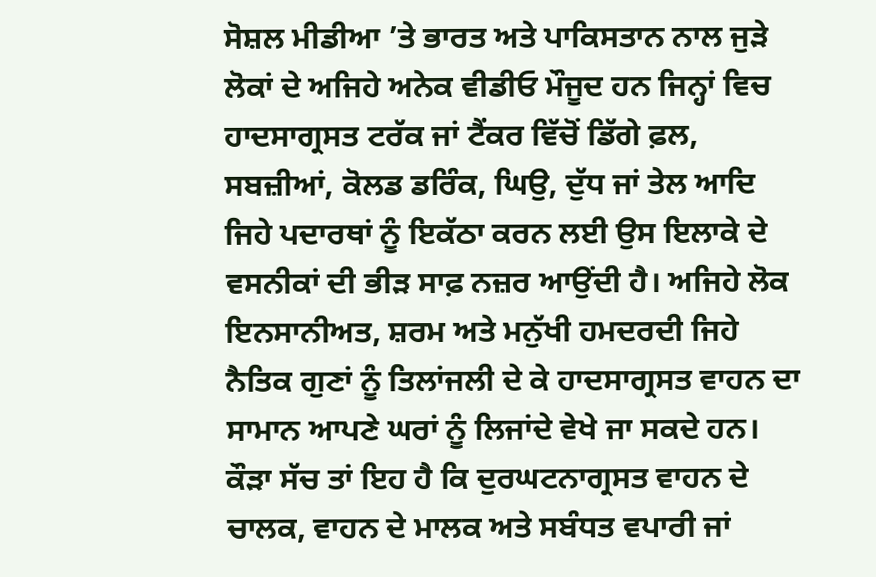ਸੋਸ਼ਲ ਮੀਡੀਆ ’ਤੇ ਭਾਰਤ ਅਤੇ ਪਾਕਿਸਤਾਨ ਨਾਲ ਜੁੜੇ ਲੋਕਾਂ ਦੇ ਅਜਿਹੇ ਅਨੇਕ ਵੀਡੀਓ ਮੌਜੂਦ ਹਨ ਜਿਨ੍ਹਾਂ ਵਿਚ ਹਾਦਸਾਗ੍ਰਸਤ ਟਰੱਕ ਜਾਂ ਟੈਂਕਰ ਵਿੱਚੋਂ ਡਿੱਗੇ ਫ਼ਲ, ਸਬਜ਼ੀਆਂ, ਕੋਲਡ ਡਰਿੰਕ, ਘਿਉ, ਦੁੱਧ ਜਾਂ ਤੇਲ ਆਦਿ ਜਿਹੇ ਪਦਾਰਥਾਂ ਨੂੰ ਇਕੱਠਾ ਕਰਨ ਲਈ ਉਸ ਇਲਾਕੇ ਦੇ ਵਸਨੀਕਾਂ ਦੀ ਭੀੜ ਸਾਫ਼ ਨਜ਼ਰ ਆਉਂਦੀ ਹੈ। ਅਜਿਹੇ ਲੋਕ ਇਨਸਾਨੀਅਤ, ਸ਼ਰਮ ਅਤੇ ਮਨੁੱਖੀ ਹਮਦਰਦੀ ਜਿਹੇ ਨੈਤਿਕ ਗੁਣਾਂ ਨੂੰ ਤਿਲਾਂਜਲੀ ਦੇ ਕੇ ਹਾਦਸਾਗ੍ਰਸਤ ਵਾਹਨ ਦਾ ਸਾਮਾਨ ਆਪਣੇ ਘਰਾਂ ਨੂੰ ਲਿਜਾਂਦੇ ਵੇਖੇ ਜਾ ਸਕਦੇ ਹਨ। ਕੌੜਾ ਸੱਚ ਤਾਂ ਇਹ ਹੈ ਕਿ ਦੁਰਘਟਨਾਗ੍ਰਸਤ ਵਾਹਨ ਦੇ ਚਾਲਕ, ਵਾਹਨ ਦੇ ਮਾਲਕ ਅਤੇ ਸਬੰਧਤ ਵਪਾਰੀ ਜਾਂ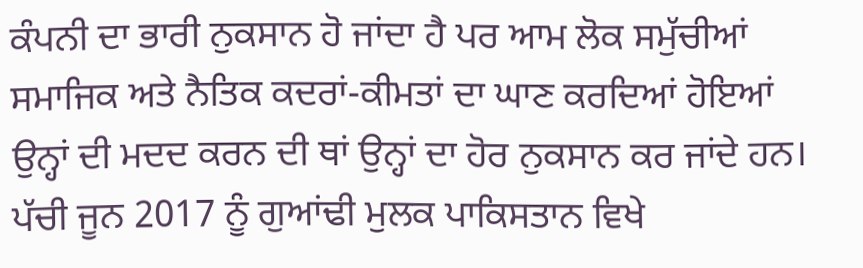ਕੰਪਨੀ ਦਾ ਭਾਰੀ ਨੁਕਸਾਨ ਹੋ ਜਾਂਦਾ ਹੈ ਪਰ ਆਮ ਲੋਕ ਸਮੁੱਚੀਆਂ ਸਮਾਜਿਕ ਅਤੇ ਨੈਤਿਕ ਕਦਰਾਂ-ਕੀਮਤਾਂ ਦਾ ਘਾਣ ਕਰਦਿਆਂ ਹੋਇਆਂ ਉਨ੍ਹਾਂ ਦੀ ਮਦਦ ਕਰਨ ਦੀ ਥਾਂ ਉਨ੍ਹਾਂ ਦਾ ਹੋਰ ਨੁਕਸਾਨ ਕਰ ਜਾਂਦੇ ਹਨ।
ਪੱਚੀ ਜੂਨ 2017 ਨੂੰ ਗੁਆਂਢੀ ਮੁਲਕ ਪਾਕਿਸਤਾਨ ਵਿਖੇ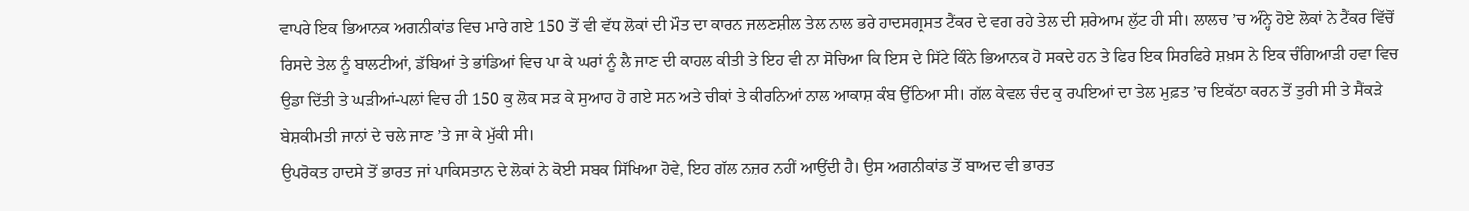ਵਾਪਰੇ ਇਕ ਭਿਆਨਕ ਅਗਨੀਕਾਂਡ ਵਿਚ ਮਾਰੇ ਗਏ 150 ਤੋਂ ਵੀ ਵੱਧ ਲੋਕਾਂ ਦੀ ਮੌਤ ਦਾ ਕਾਰਨ ਜਲਣਸ਼ੀਲ ਤੇਲ ਨਾਲ ਭਰੇ ਹਾਦਸਗ੍ਰਸਤ ਟੈਂਕਰ ਦੇ ਵਗ ਰਹੇ ਤੇਲ ਦੀ ਸ਼ਰੇਆਮ ਲੁੱਟ ਹੀ ਸੀ। ਲਾਲਚ ’ਚ ਅੰਨ੍ਹੇ ਹੋਏ ਲੋਕਾਂ ਨੇ ਟੈਂਕਰ ਵਿੱਚੋਂ ਰਿਸਦੇ ਤੇਲ ਨੂੰ ਬਾਲਟੀਆਂ, ਡੱਬਿਆਂ ਤੇ ਭਾਂਡਿਆਂ ਵਿਚ ਪਾ ਕੇ ਘਰਾਂ ਨੂੰ ਲੈ ਜਾਣ ਦੀ ਕਾਹਲ ਕੀਤੀ ਤੇ ਇਹ ਵੀ ਨਾ ਸੋਚਿਆ ਕਿ ਇਸ ਦੇ ਸਿੱਟੇ ਕਿੰਨੇ ਭਿਆਨਕ ਹੋ ਸਕਦੇ ਹਨ ਤੇ ਫਿਰ ਇਕ ਸਿਰਫਿਰੇ ਸ਼ਖ਼ਸ ਨੇ ਇਕ ਚੰਗਿਆੜੀ ਹਵਾ ਵਿਚ ਉਡਾ ਦਿੱਤੀ ਤੇ ਘੜੀਆਂ-ਪਲਾਂ ਵਿਚ ਹੀ 150 ਕੁ ਲੋਕ ਸੜ ਕੇ ਸੁਆਹ ਹੋ ਗਏ ਸਨ ਅਤੇ ਚੀਕਾਂ ਤੇ ਕੀਰਨਿਆਂ ਨਾਲ ਆਕਾਸ਼ ਕੰਬ ਉੱਠਿਆ ਸੀ। ਗੱਲ ਕੇਵਲ ਚੰਦ ਕੁ ਰਪਇਆਂ ਦਾ ਤੇਲ ਮੁਫ਼ਤ ’ਚ ਇਕੱਠਾ ਕਰਨ ਤੋਂ ਤੁਰੀ ਸੀ ਤੇ ਸੈਂਕੜੇ ਬੇਸ਼ਕੀਮਤੀ ਜਾਨਾਂ ਦੇ ਚਲੇ ਜਾਣ ’ਤੇ ਜਾ ਕੇ ਮੁੱਕੀ ਸੀ।
ਉਪਰੋਕਤ ਹਾਦਸੇ ਤੋਂ ਭਾਰਤ ਜਾਂ ਪਾਕਿਸਤਾਨ ਦੇ ਲੋਕਾਂ ਨੇ ਕੋਈ ਸਬਕ ਸਿੱਖਿਆ ਹੋਵੇ, ਇਹ ਗੱਲ ਨਜ਼ਰ ਨਹੀਂ ਆਉਂਦੀ ਹੈ। ਉਸ ਅਗਨੀਕਾਂਡ ਤੋਂ ਬਾਅਦ ਵੀ ਭਾਰਤ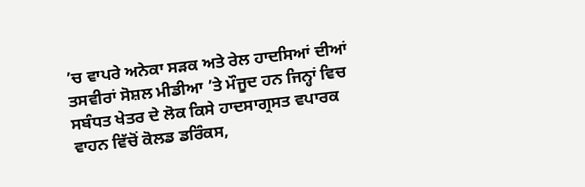’ਚ ਵਾਪਰੇ ਅਨੇਕਾ ਸੜਕ ਅਤੇ ਰੇਲ ਹਾਦਸਿਆਂ ਦੀਆਂ ਤਸਵੀਰਾਂ ਸੋਸ਼ਲ ਮੀਡੀਆ ’ਤੇ ਮੌਜੂਦ ਹਨ ਜਿਨ੍ਹਾਂ ਵਿਚ ਸਬੰਧਤ ਖੇਤਰ ਦੇ ਲੋਕ ਕਿਸੇ ਹਾਦਸਾਗ੍ਰਸਤ ਵਪਾਰਕ ਵਾਹਨ ਵਿੱਚੋਂ ਕੋਲਡ ਡਰਿੰਕਸ,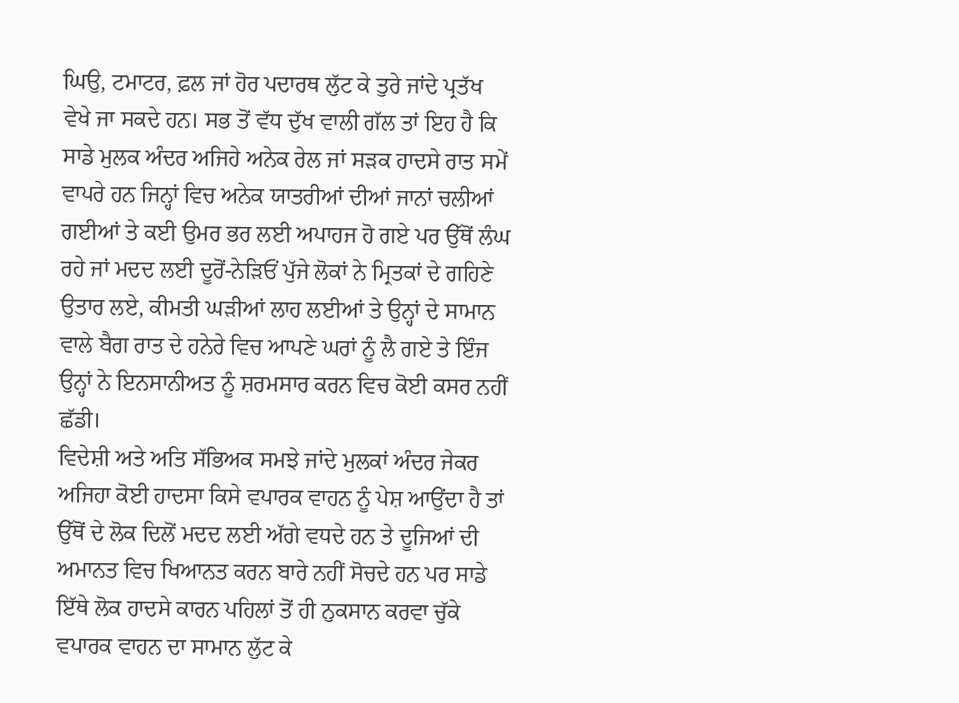ਘਿਉ, ਟਮਾਟਰ, ਫ਼ਲ ਜਾਂ ਹੋਰ ਪਦਾਰਥ ਲੁੱਟ ਕੇ ਤੁਰੇ ਜਾਂਦੇ ਪ੍ਰਤੱਖ ਵੇਖੇ ਜਾ ਸਕਦੇ ਹਨ। ਸਭ ਤੋਂ ਵੱਧ ਦੁੱਖ ਵਾਲੀ ਗੱਲ ਤਾਂ ਇਹ ਹੈ ਕਿ ਸਾਡੇ ਮੁਲਕ ਅੰਦਰ ਅਜਿਹੇ ਅਨੇਕ ਰੇਲ ਜਾਂ ਸੜਕ ਹਾਦਸੇ ਰਾਤ ਸਮੇਂ ਵਾਪਰੇ ਹਨ ਜਿਨ੍ਹਾਂ ਵਿਚ ਅਨੇਕ ਯਾਤਰੀਆਂ ਦੀਆਂ ਜਾਨਾਂ ਚਲੀਆਂ ਗਈਆਂ ਤੇ ਕਈ ਉਮਰ ਭਰ ਲਈ ਅਪਾਹਜ ਹੋ ਗਏ ਪਰ ਉੱਥੋਂ ਲੰਘ ਰਹੇ ਜਾਂ ਮਦਦ ਲਈ ਦੂਰੋਂ-ਨੇੜਿਓਂ ਪੁੱਜੇ ਲੋਕਾਂ ਨੇ ਮ੍ਰਿਤਕਾਂ ਦੇ ਗਹਿਣੇ ਉਤਾਰ ਲਏ, ਕੀਮਤੀ ਘੜੀਆਂ ਲਾਹ ਲਈਆਂ ਤੇ ਉਨ੍ਹਾਂ ਦੇ ਸਾਮਾਨ ਵਾਲੇ ਬੈਗ ਰਾਤ ਦੇ ਹਨੇਰੇ ਵਿਚ ਆਪਣੇ ਘਰਾਂ ਨੂੰ ਲੈ ਗਏ ਤੇ ਇੰਜ ਉਨ੍ਹਾਂ ਨੇ ਇਨਸਾਨੀਅਤ ਨੂੰ ਸ਼ਰਮਸਾਰ ਕਰਨ ਵਿਚ ਕੋਈ ਕਸਰ ਨਹੀਂ ਛੱਡੀ।
ਵਿਦੇਸ਼ੀ ਅਤੇ ਅਤਿ ਸੱਭਿਅਕ ਸਮਝੇ ਜਾਂਦੇ ਮੁਲਕਾਂ ਅੰਦਰ ਜੇਕਰ ਅਜਿਹਾ ਕੋਈ ਹਾਦਸਾ ਕਿਸੇ ਵਪਾਰਕ ਵਾਹਨ ਨੂੰ ਪੇਸ਼ ਆਉਂਦਾ ਹੈ ਤਾਂ ਉੱਥੋਂ ਦੇ ਲੋਕ ਦਿਲੋਂ ਮਦਦ ਲਈ ਅੱਗੇ ਵਧਦੇ ਹਨ ਤੇ ਦੂਜਿਆਂ ਦੀ ਅਮਾਨਤ ਵਿਚ ਖਿਆਨਤ ਕਰਨ ਬਾਰੇ ਨਹੀਂ ਸੋਚਦੇ ਹਨ ਪਰ ਸਾਡੇ ਇੱਥੇ ਲੋਕ ਹਾਦਸੇ ਕਾਰਨ ਪਹਿਲਾਂ ਤੋਂ ਹੀ ਨੁਕਸਾਨ ਕਰਵਾ ਚੁੱਕੇ ਵਪਾਰਕ ਵਾਹਨ ਦਾ ਸਾਮਾਨ ਲੁੱਟ ਕੇ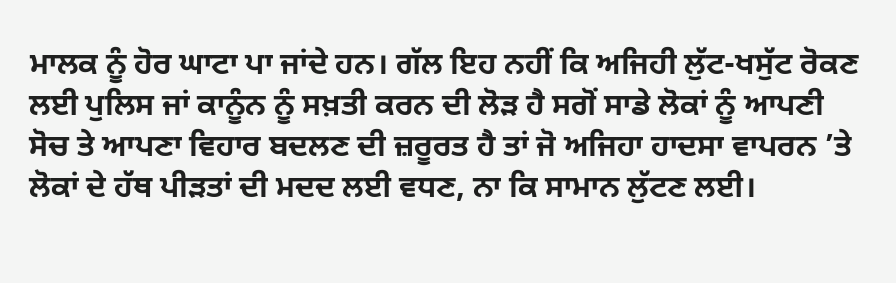ਮਾਲਕ ਨੂੰ ਹੋਰ ਘਾਟਾ ਪਾ ਜਾਂਦੇ ਹਨ। ਗੱਲ ਇਹ ਨਹੀਂ ਕਿ ਅਜਿਹੀ ਲੁੱਟ-ਖਸੁੱਟ ਰੋਕਣ ਲਈ ਪੁਲਿਸ ਜਾਂ ਕਾਨੂੰਨ ਨੂੰ ਸਖ਼ਤੀ ਕਰਨ ਦੀ ਲੋੜ ਹੈ ਸਗੋਂ ਸਾਡੇ ਲੋਕਾਂ ਨੂੰ ਆਪਣੀ ਸੋਚ ਤੇ ਆਪਣਾ ਵਿਹਾਰ ਬਦਲਣ ਦੀ ਜ਼ਰੂਰਤ ਹੈ ਤਾਂ ਜੋ ਅਜਿਹਾ ਹਾਦਸਾ ਵਾਪਰਨ ’ਤੇ ਲੋਕਾਂ ਦੇ ਹੱਥ ਪੀੜਤਾਂ ਦੀ ਮਦਦ ਲਈ ਵਧਣ, ਨਾ ਕਿ ਸਾਮਾਨ ਲੁੱਟਣ ਲਈ।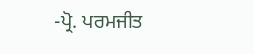-ਪ੍ਰੋ. ਪਰਮਜੀਤ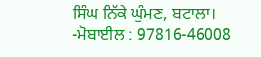ਸਿੰਘ ਨਿੱਕੇ ਘੁੰਮਣ, ਬਟਾਲਾ।
-ਮੋਬਾਈਲ : 97816-46008